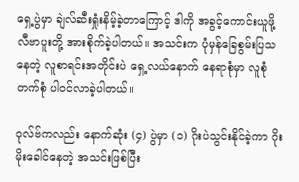ရှေ့ပွဲမှာ ချဲလ်ဆီးရှုံးနိမ့်ခဲ့တာကြောင့် ဒါကို အခွင့်ကောင်းယူဖို့ လီဗာပူးတို့ အားစိုက်ခဲ့ပါတယ်။ အသင်းက ပုံမှန်ခြေစွမ်းပြသနေတဲ့ လူစာရင်းအတိုင်းပဲ ရှေ့လယ်နောက် နေရာစုံမှာ လူစုံတက်စုံ ပါဝင်လာခဲ့ပါတယ်။

ဝုလ်ဗ်ကလည်း နောက်ဆုံး (၄) ပွဲမှာ (၁) ဂိုးပဲသွင်းနိုင်ခဲ့ကာ ဂိုးမိုးခေါင်နေတဲ့ အသင်းဖြစ်ပြီး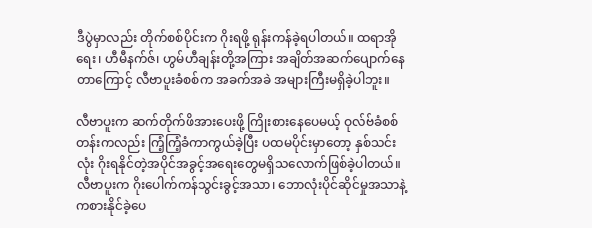ဒီပွဲမှာလည်း တိုက်စစ်ပိုင်းက ဂိုးရဖို့ ရုန်းကန်ခဲ့ရပါတယ်။ ထရာအိုရေး၊ ဟီမီနက်ဇ်၊ ဟွမ်ဟီချန်းတို့အကြား အချိတ်အဆက်ပျောက်နေတာကြောင့် လီဗာပူးခံစစ်က အခက်အခဲ အများကြီးမရှိခဲ့ပါဘူး။

လီဗာပူးက ဆက်တိုက်ဖိအားပေးဖို့ ကြိုးစားနေပေမယ့် ဝုလ်ဗ်ခံစစ်တန်းကလည်း ကြံ့ကြံ့ခံကာကွယ်ခဲ့ပြီး ပထမပိုင်းမှာတော့ နှစ်သင်းလုံး ဂိုးရနိုင်တဲ့အပိုင်အခွင့်အရေးတွေမရှိသလောက်ဖြစ်ခဲ့ပါတယ်။ လီဗာပူးက ဂိုးပေါက်ကန်သွင်းခွင့်အသာ၊ ဘောလုံးပိုင်ဆိုင်မှုအသာနဲ့ ကစားနိုင်ခဲ့ပေ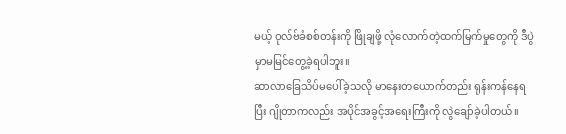မယ့် ဝုလ်ဗ်ခံစစ်တန်းကို ဖြိုချဖို့ လုံလောက်တဲ့ထက်မြက်မှုတွေကို ဒီပွဲမှာမမြင်တွေ့ခဲ့ရပါဘူး။
ဆာလာခြေသိပ်မပေါ်ခဲ့သလို မာနေးတယောက်တည်း ရုန်းကန်နေရပြီး ဂျိုတာကလည်း အပိုင်အခွင့်အရေးကြီးကို လွဲချော်ခဲ့ပါတယ်။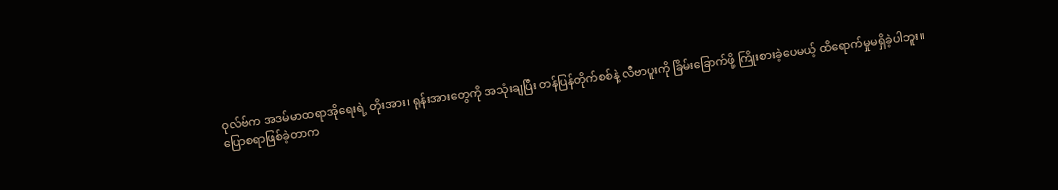ဝုလ်ဗ်က အဒမ်မာထရာအိုရေးရဲ့ တိုးအား၊ ရုန်းအားတွေကို အသုံးချပြီး တန်ပြန်တိုက်စစ်နဲ့ လီဗာပူးကို ခြိမ်းခြောက်ဖို့ ကြိုးစားခဲ့ပေမယ့် ထိရောက်မှုမရှိခဲ့ပါဘူး။
ပြောစရာဖြစ်ခဲ့တာက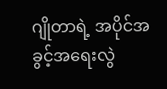ဂျိုတာရဲ့ အပိုင်အခွင့်အရေးလွဲ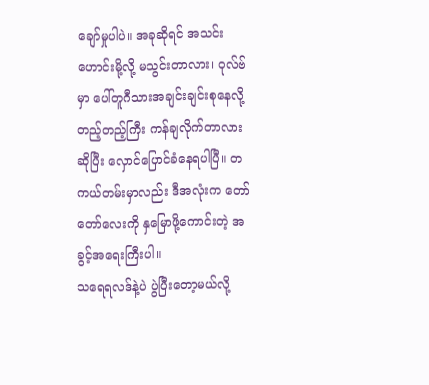ချော်မှုပါပဲ။ အခုဆိုရင် အသင်းဟောင်းမို့လို့ မသွင်းတာလား၊ ဝုလ်ဗ်မှာ ပေါ်တူဂီသားအချင်းချင်းစုနေလို့ တည့်တည့်ကြီး ကန်ချလိုက်တာလားဆိုပြီး လှောင်ပြောင်ခံနေရပါပြီ။ တကယ်တမ်းမှာလည်း ဒီအလုံးက တော်တော်လေးကို နှမြောဖို့ကောင်းတဲ့ အခွင့်အရေးကြီးပါ။
သရေရလဒ်နဲ့ပဲ ပွဲပြီးတော့မယ်လို့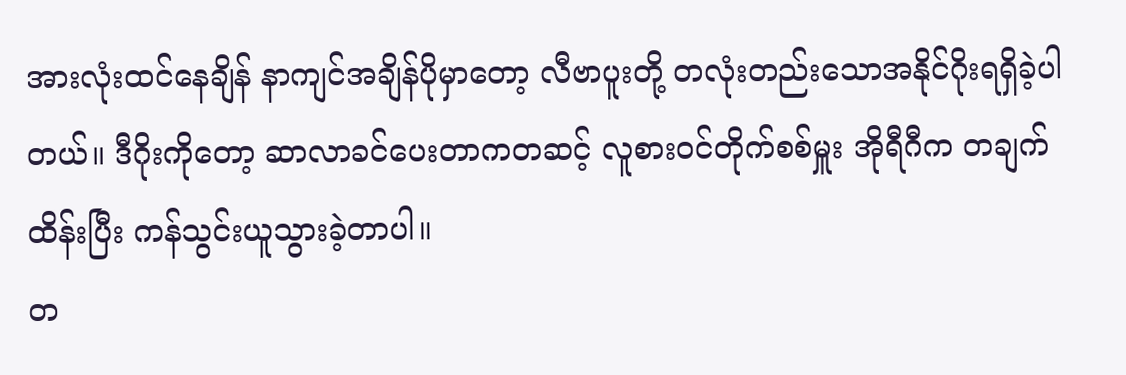အားလုံးထင်နေချိန် နာကျင်အချိန်ပိုမှာတော့ လီဗာပူးတို့ တလုံးတည်းသောအနိုင်ဂိုးရရှိခဲ့ပါတယ်။ ဒီဂိုးကိုတော့ ဆာလာခင်ပေးတာကတဆင့် လူစားဝင်တိုက်စစ်မှူး အိုရီဂီက တချက်ထိန်းပြီး ကန်သွင်းယူသွားခဲ့တာပါ။
တ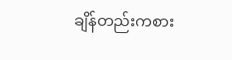ချိန်တည်းကစား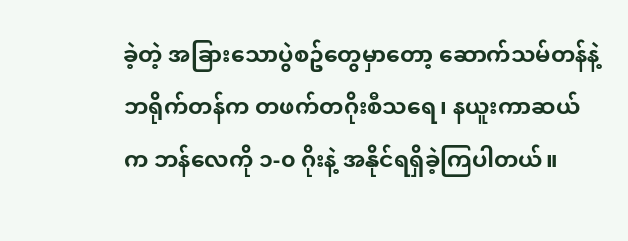ခဲ့တဲ့ အခြားသောပွဲစဥ်တွေမှာတော့ ဆောက်သမ်တန်နဲ့ဘရိုက်တန်က တဖက်တဂိုးစီသရေ၊ နယူးကာဆယ်က ဘန်လေကို ၁-၀ ဂိုးနဲ့ အနိုင်ရရှိခဲ့ကြပါတယ်။